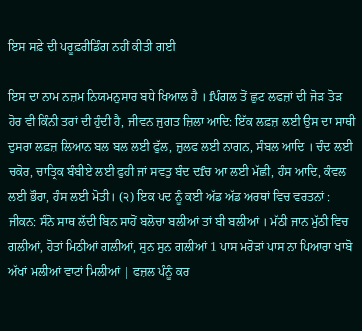ਇਸ ਸਫ਼ੇ ਦੀ ਪਰੂਫ਼ਰੀਡਿੰਗ ਨਹੀਂ ਕੀਤੀ ਗਈ

ਇਸ ਦਾ ਨਾਮ ਨਜ਼ਮ ਨਿਯਮਨੁਸਾਰ ਬਧੇ ਖਿਆਲ ਹੈ । fਪੰਗਲ ਤੋਂ ਛੁਟ ਲਫਜ਼ਾਂ ਦੀ ਜੋੜ ਤੋੜ ਹੋਰ ਵੀ ਕਿੰਨੀ ਤਰਾਂ ਦੀ ਹੁੰਦੀ ਹੈ, ਜੀਵਨ ਜੁਗਤ ਜ਼ਿਲਾ ਆਦਿ: ਇੱਕ ਲਫ਼ਜ਼ ਲਈ ਉਸ ਦਾ ਸਾਥੀ ਦੁਸਰਾ ਲਫ਼ਜ਼ ਲਿਆਨ ਬਲ ਬਲ ਲਈ ਫੁੱਲ, ਜ਼ੁਲਫ ਲਈ ਨਾਗਨ, ਸੰਬਲ ਆਦਿ । ਚੰਦ ਲਈ ਚਕੋਰ, ਚਾਤ੍ਰਿਕ ਬੰਬੀਏ ਲਈ ਫੁਹੀ ਜਾਂ ਸਵਤੁ ਬੰਦ ਦfਚ ਆ ਲਈ ਮੱਛੀ, ਹੰਸ ਆਦਿ, ਕੰਵਲ ਲਈ ਭੌਰਾ, ਹੰਸ ਲਈ ਮੋਤੀ। (੨) ਇਕ ਪਦ ਨੂੰ ਕਈ ਅੱਡ ਅੱਡ ਅਰਥਾਂ ਵਿਚ ਵਰਤਨਾਂ : ਜੀਕਨ: ਸੰਨੋ ਸਾਥ ਲੱਦੀ ਬਿਨ ਸਾਹੋਂ ਬਲੋਚਾ ਬਲੀਆਂ ਤਾਂ ਬੀ ਬਲੀਆਂ । ਮੱਠੀ ਜਾਨ ਮੁੱਠੀ ਵਿਚ ਗਲੀਆਂ, ਹੋਤਾਂ ਮਿਠੀਆਂ ਗਲੀਆਂ, ਸੁਨ ਸੁਨ ਗਲੀਆਂ 1 ਪਾਸ ਮਰੋੜਾਂ ਪਾਸ ਨਾ ਪਿਆਰਾ ਖਾਬੋ ਅੱਖਾਂ ਮਲੀਆਂ ਵਾਟਾਂ ਮਿਲੀਆਂ | ਫਜ਼ਲ ਪੰਨੂੰ ਕਰ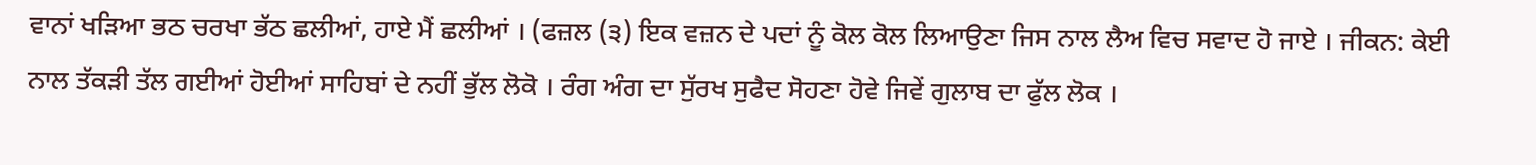ਵਾਨਾਂ ਖੜਿਆ ਭਠ ਚਰਖਾ ਭੱਠ ਛਲੀਆਂ, ਹਾਏ ਮੈਂ ਛਲੀਆਂ । (ਫਜ਼ਲ (੩) ਇਕ ਵਜ਼ਨ ਦੇ ਪਦਾਂ ਨੂੰ ਕੋਲ ਕੋਲ ਲਿਆਉਣਾ ਜਿਸ ਨਾਲ ਲੈਅ ਵਿਚ ਸਵਾਦ ਹੋ ਜਾਏ । ਜੀਕਨ: ਕੇਈ ਨਾਲ ਤੱਕੜੀ ਤੱਲ ਗਈਆਂ ਹੋਈਆਂ ਸਾਹਿਬਾਂ ਦੇ ਨਹੀਂ ਭੁੱਲ ਲੋਕੋ । ਰੰਗ ਅੰਗ ਦਾ ਸੁੱਰਖ ਸੁਫੈਦ ਸੋਹਣਾ ਹੋਵੇ ਜਿਵੇਂ ਗੁਲਾਬ ਦਾ ਫੁੱਲ ਲੋਕ ।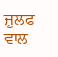ਜ਼ੁਲਫ ਵਾਲ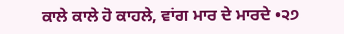ਕਾਲੇ ਕਾਲੇ ਹੋ ਕਾਹਲੇ, ਵਾਂਗ ਮਾਰ ਦੇ ਮਾਰਦੇ •੨੭